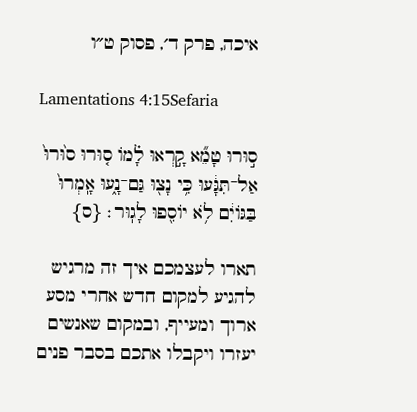איכה, פרק ד׳, פסוק ט״ו

Lamentations 4:15Sefaria

ס֣וּרוּ טָמֵ֞א קָ֣רְאוּ לָ֗מוֹ ס֤וּרוּ ס֙וּרוּ֙ אַל־תִּגָּ֔עוּ כִּ֥י נָצ֖וּ גַּם־נָ֑עוּ אָֽמְרוּ֙ בַּגּוֹיִ֔ם לֹ֥א יוֹסִ֖פוּ לָגֽוּר׃ {ס}

תארו לעצמכם איך זה מרגיש להגיע למקום חדש אחרי מסע ארוך ומעייף, ובמקום שאנשים יעזרו ויקבלו אתכם בסבר פנים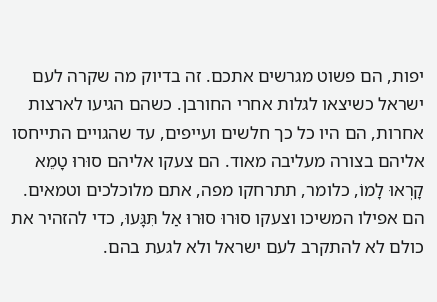יפות, הם פשוט מגרשים אתכם. זה בדיוק מה שקרה לעם ישראל כשיצאו לגלות אחרי החורבן. כשהם הגיעו לארצות אחרות, הם היו כל כך חלשים ועייפים, עד שהגויים התייחסו אליהם בצורה מעליבה מאוד. הם צעקו אליהם סוּרוּ טָמֵא קָרְאוּ לָמוֹ, כלומר, תתרחקו מפה, אתם מלוכלכים וטמאים. הם אפילו המשיכו וצעקו סוּרוּ סוּרוּ אַל תִּגָּעוּ, כדי להזהיר את כולם לא להתקרב לעם ישראל ולא לגעת בהם.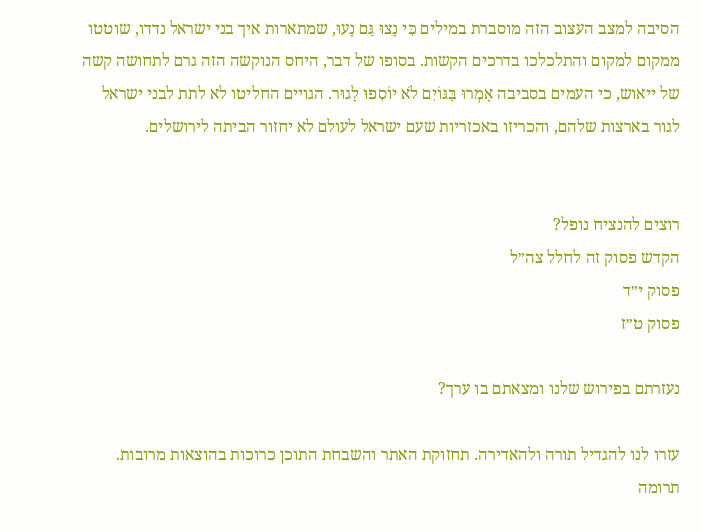הסיבה למצב העצוב הזה מוסברת במילים כִּי נָצוּ גַּם נָעוּ, שמתארות איך בני ישראל נדדו, שוטטו ממקום למקום והתלכלכו בדרכים הקשות. בסופו של דבר, היחס הנוקשה הזה גרם לתחושה קשה של ייאוש, כי העמים בסביבה אָמְרוּ בַּגּוֹיִם לֹא יוֹסִפוּ לָגוּר. הגויים החליטו לא לתת לבני ישראל לגור בארצות שלהם, והכריזו באכזריות שעם ישראל לעולם לא יחזור הביתה לירושלים.


רוצים להנציח נופל?
הקדש פסוק זה לחלל צה״ל
פסוק י״ד
פסוק ט״ז

נעזרתם בפירוש שלנו ומצאתם בו ערך?

עזרו לנו להגדיל תורה ולהאדירה. תחזוקת האתר והשבחת התוכן כרוכות בהוצאות מרובות. תרומה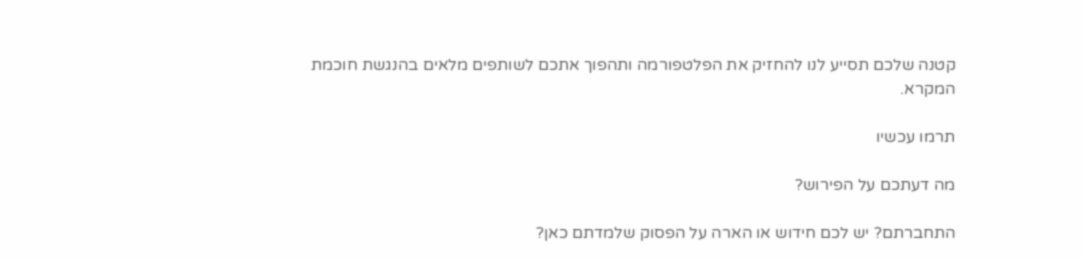קטנה שלכם תסייע לנו להחזיק את הפלטפורמה ותהפוך אתכם לשותפים מלאים בהנגשת חוכמת המקרא.

תרמו עכשיו

מה דעתכם על הפירוש?

התחברתם? יש לכם חידוש או הארה על הפסוק שלמדתם כאן?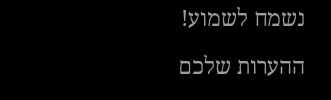נשמח לשמוע!

ההערות שלכם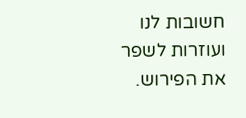חשובות לנו ועוזרות לשפר את הפירוש.